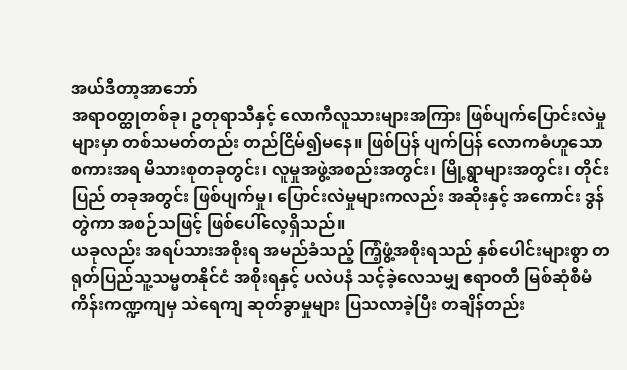အယ်ဒီတာ့အာဘော်
အရာဝတ္ထုတစ်ခု၊ ဥတုရာသီနှင့် လောကီလူသားများအကြား ဖြစ်ပျက်ပြောင်းလဲမှုများမှာ တစ်သမတ်တည်း တည်ငြိမ်၍မနေ။ ဖြစ်ပြန် ပျက်ပြန် လောကဓံဟူသော စကားအရ မိသားစုတခုတွင်း၊ လူမှုအဖွဲ့အစည်းအတွင်း၊ မြို့ရွာများအတွင်း၊ တိုင်းပြည် တခုအတွင်း ဖြစ်ပျက်မှု၊ ပြောင်းလဲမှုများကလည်း အဆိုးနှင့် အကောင်း ဒွန်တွဲကာ အစဉ်သဖြင့် ဖြစ်ပေါ်လေ့ရှိသည်။
ယခုလည်း အရပ်သားအစိုးရ အမည်ခံသည့် ကြံ့ဖွံ့အစိုးရသည် နှစ်ပေါင်းများစွာ တရုတ်ပြည်သူ့သမ္မတနိုင်ငံ အစိုးရနှင့် ပလဲပနံ သင့်ခဲ့လေသမျှ ဧရာဝတီ မြစ်ဆုံစီမံကိန်းကဏ္ဍကျမှ သဲရေကျ ဆုတ်ခွာမှုများ ပြသလာခဲ့ပြီး တချိန်တည်း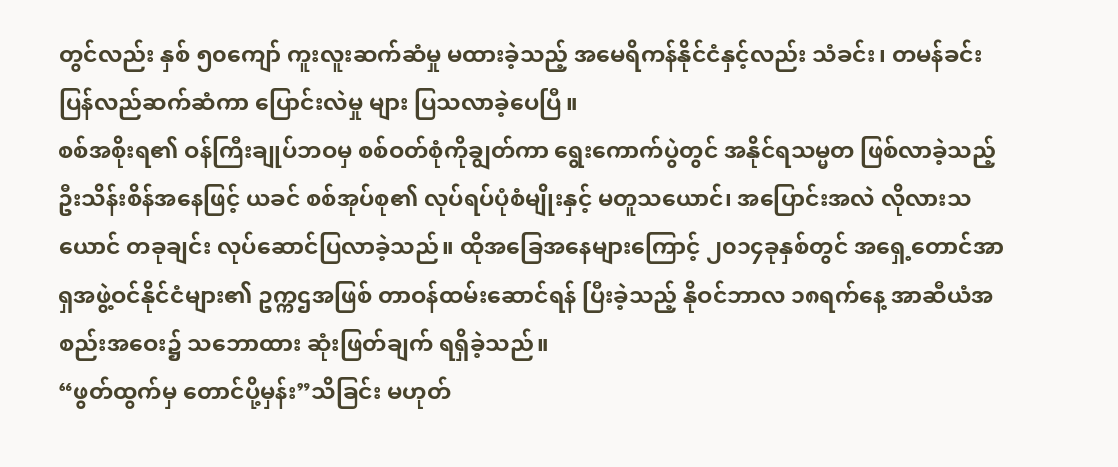တွင်လည်း နှစ် ၅၀ကျော် ကူးလူးဆက်ဆံမှု မထားခဲ့သည့် အမေရိကန်နိုင်ငံနှင့်လည်း သံခင်း၊ တမန်ခင်း ပြန်လည်ဆက်ဆံကာ ပြောင်းလဲမှု များ ပြသလာခဲ့ပေပြီ။
စစ်အစိုးရ၏ ဝန်ကြီးချုပ်ဘဝမှ စစ်ဝတ်စုံကိုချွတ်ကာ ရွေးကောက်ပွဲတွင် အနိုင်ရသမ္မတ ဖြစ်လာခဲ့သည့် ဦးသိန်းစိန်အနေဖြင့် ယခင် စစ်အုပ်စု၏ လုပ်ရပ်ပုံစံမျိုးနှင့် မတူသယောင်၊ အပြောင်းအလဲ လိုလားသယောင် တခုချင်း လုပ်ဆောင်ပြလာခဲ့သည်။ ထိုအခြေအနေများကြောင့် ၂၀၁၄ခုနှစ်တွင် အရှေ့တောင်အာရှအဖွဲ့ဝင်နိုင်ငံများ၏ ဥက္ကဌအဖြစ် တာဝန်ထမ်းဆောင်ရန် ပြီးခဲ့သည့် နိုဝင်ဘာလ ၁၈ရက်နေ့ အာဆီယံအစည်းအဝေး၌ သဘောထား ဆုံးဖြတ်ချက် ရရှိခဲ့သည်။
“ဖွတ်ထွက်မှ တောင်ပို့မှန်း”သိခြင်း မဟုတ်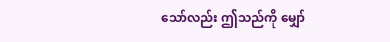သော်လည်း ဤသည်ကို မျှော်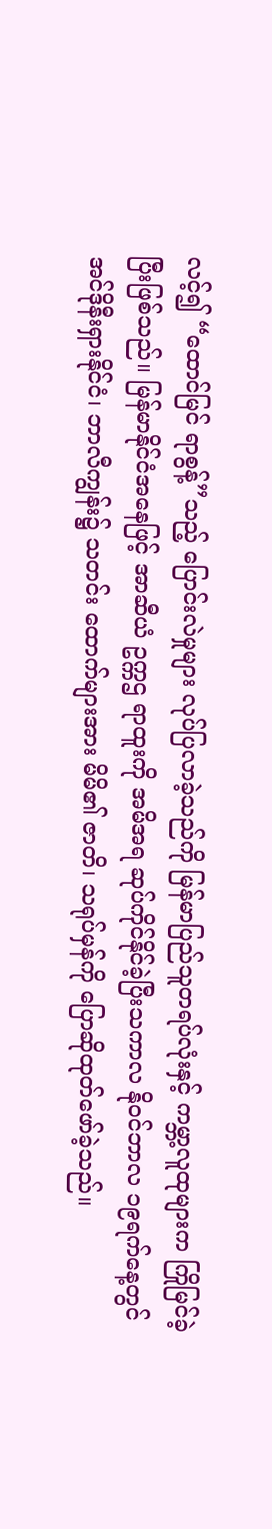လင့်၍ “ထောင်မြင် ရာစွန့်”သည့် ပြောင်းလဲမှုများ လုပ်ပြလာခဲ့သည်ကို မြန်မာပြည်သူတရပ်လုံးနှင့် ကမ္ဘာ့လူထုများက ကြိုမြင်ခဲ့ပြီးဖြစ်သည်။ မြန်မာနိုင်ငံအနေဖြင့် အာဆီယံ ဥက္ကဌ ရာထူးကို အမိအရ ဆုပ်ကိုင်နိုင်ခဲ့ပြီးသကာလ နိုဝင်ဘာလ ၁၉ရက်နေ့တွင် အင်ဒိုနီးရှားနိုင်ငံ၊ ဘာလီကျွန်း၌ သတင်း ထောက်များအား မိမိ၏ ဇာတိ၊ သရုပ်မှန်ကို ပြောဆိုထုတ်ဖော်ခဲ့သည်။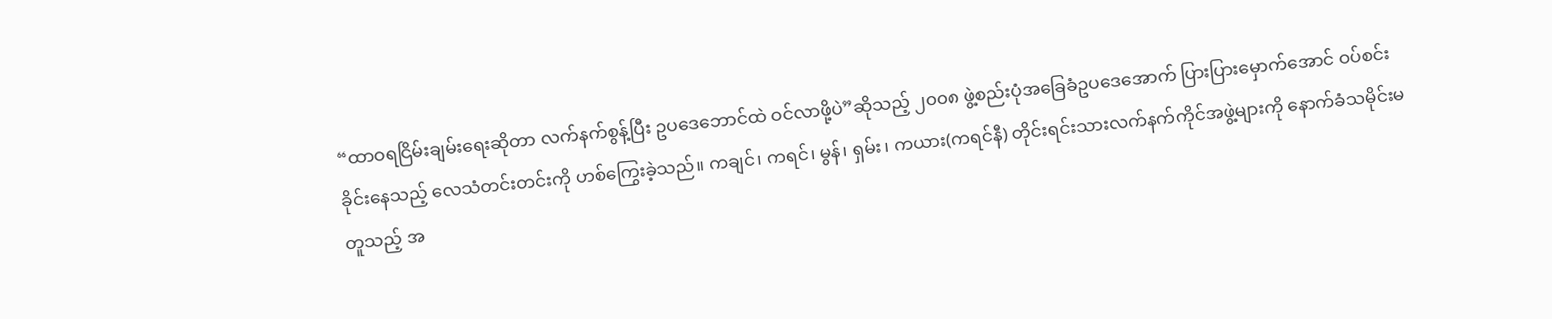“ထာဝရငြိမ်းချမ်းရေးဆိုတာ လက်နက်စွန့်ပြီး ဥပဒေဘောင်ထဲ ဝင်လာဖို့ပဲ”ဆိုသည့် ၂၀၀၈ ဖွဲ့စည်းပုံအခြေခံဥပဒေအောက် ပြားပြားမှောက်အောင် ဝပ်စင်းခိုင်းနေသည့် လေသံတင်းတင်းကို ဟစ်ကြွေးခဲ့သည်။ ကချင်၊ ကရင်၊ မွန်၊ ရှမ်း၊ ကယား(ကရင်နီ) တိုင်းရင်းသားလက်နက်ကိုင်အဖွဲ့များကို နောက်ခံသမိုင်းမတူသည့် အ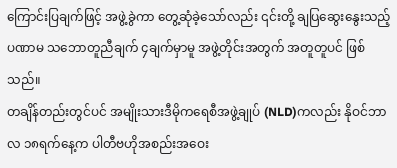ကြောင်းပြချက်ဖြင့် အဖွဲ့ခွဲကာ တွေ့ဆုံခဲ့သော်လည်း ၎င်းတို့ ချပြဆွေးနွေးသည့် ပဏာမ သဘောတူညီချက် ၄ချက်မှာမူ အဖွဲ့တိုင်းအတွက် အတူတူပင် ဖြစ်သည်။
တချိန်တည်းတွင်ပင် အမျိုးသားဒီမိုကရေစီအဖွဲ့ချုပ် (NLD)ကလည်း နိုဝင်ဘာလ ၁၈ရက်နေ့က ပါတီဗဟိုအစည်းအဝေး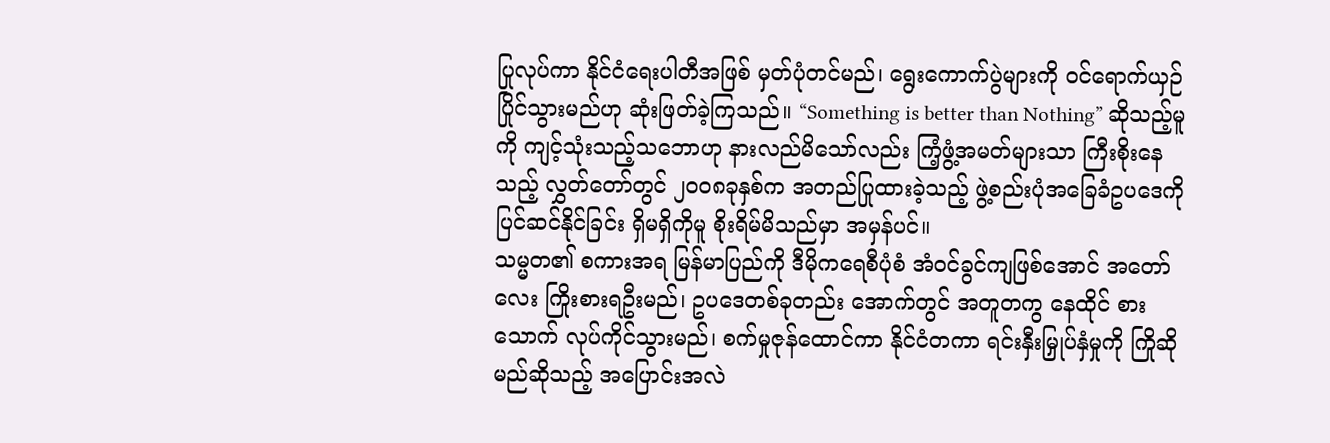ပြုလုပ်ကာ နိုင်ငံရေးပါတီအဖြစ် မှတ်ပုံတင်မည်၊ ရွေးကောက်ပွဲများကို ဝင်ရောက်ယှဉ်ပြိုင်သွားမည်ဟု ဆုံးဖြတ်ခဲ့ကြသည်။ “Something is better than Nothing” ဆိုသည့်မူကို ကျင့်သုံးသည့်သဘောဟု နားလည်မိသော်လည်း ကြံ့ဖွံ့အမတ်များသာ ကြီးစိုးနေသည့် လွှတ်တော်တွင် ၂၀၀၈ခုနှစ်က အတည်ပြုထားခဲ့သည့် ဖွဲ့စည်းပုံအခြေခံဥပဒေကို ပြင်ဆင်နိုင်ခြင်း ရှိမရှိကိုမူ စိုးရိမ်မိသည်မှာ အမှန်ပင်။
သမ္မတ၏ စကားအရ မြန်မာပြည်ကို ဒီမိုကရေစီပုံစံ အံဝင်ခွင်ကျဖြစ်အောင် အတော်လေး ကြိုးစားရဦးမည်၊ ဥပဒေတစ်ခုတည်း အောက်တွင် အတူတကွ နေထိုင် စားသောက် လုပ်ကိုင်သွားမည်၊ စက်မှုဇုန်ထောင်ကာ နိုင်ငံတကာ ရင်းနှီးမြှုပ်နှံမှုကို ကြိုဆို မည်ဆိုသည့် အပြောင်းအလဲ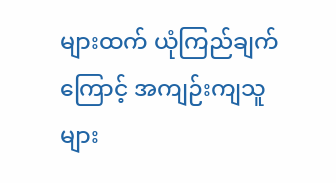များထက် ယုံကြည်ချက်ကြောင့် အကျဉ်းကျသူများ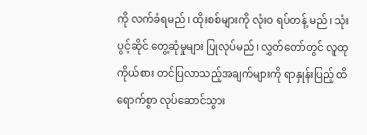ကို လက်ခံရမည်၊ ထိုးစစ်များကို လုံးဝ ရပ်တန့် မည်၊ သုံးပွင့်ဆိုင် တွေ့ဆုံမှုများ ပြုလုပ်မည်၊ လွှတ်တော်တွင် လူထုကိုယ်စား တင်ပြလာသည့်အချက်များကို ရာနှုန်းပြည့် ထိရောက်စွာ လုပ်ဆောင်သွား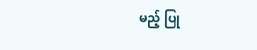မည့် ပြု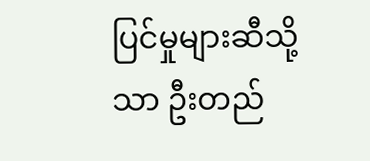ပြင်မှုများဆီသို့သာ ဦးတည်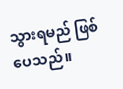သွားရမည် ဖြစ်ပေသည်။